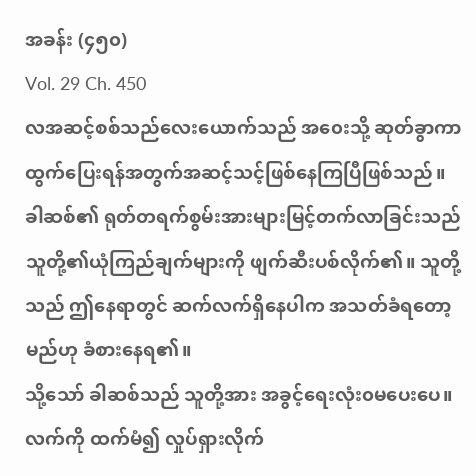အခန်း (၄၅၀)
Vol. 29 Ch. 450
လအဆင့်စစ်သည်လေးယောက်သည် အ၀ေးသို့ ဆုတ်ခွာကာ ထွက်ပြေးရန်အတွက်အဆင့်သင့်ဖြစ်နေကြပြီဖြစ်သည်။ ခါဆစ်၏ ရုတ်တရက်စွမ်းအားများမြင့်တက်လာခြင်းသည် သူတို့၏ယုံကြည်ချက်များကို ဖျက်ဆီးပစ်လိုက်၏။ သူတို့သည် ဤနေရာတွင် ဆက်လက်ရှိနေပါက အသတ်ခံရတော့မည်ဟု ခံစားနေရ၏။
သို့သော် ခါဆစ်သည် သူတို့အား အခွင့်ရေးလုံး၀မပေးပေ။
လက်ကို ထက်မံ၍ လှုပ်ရှားလိုက်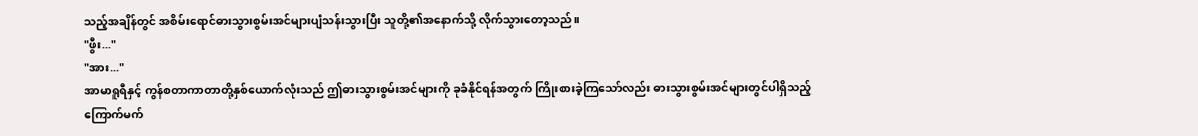သည့်အချိန်တွင် အစိမ်းရောင်ဓားသွားစွမ်းအင်များပျံသန်းသွားပြီး သူတို့၏အနောက်သို့ လိုက်သွားတော့သည်။
"ဖွီး..."
"အား..."
အာမာရူရီနှင့် ကွန်စတာကာတာတို့နှစ်ယောက်လုံးသည် ဤဓားသွားစွမ်းအင်များကို ခုခံနိုင်ရန်အတွက် ကြိုးစားခဲ့ကြသော်လည်း ဓားသွားစွမ်းအင်များတွင်ပါရှိသည့် ကြောက်မက်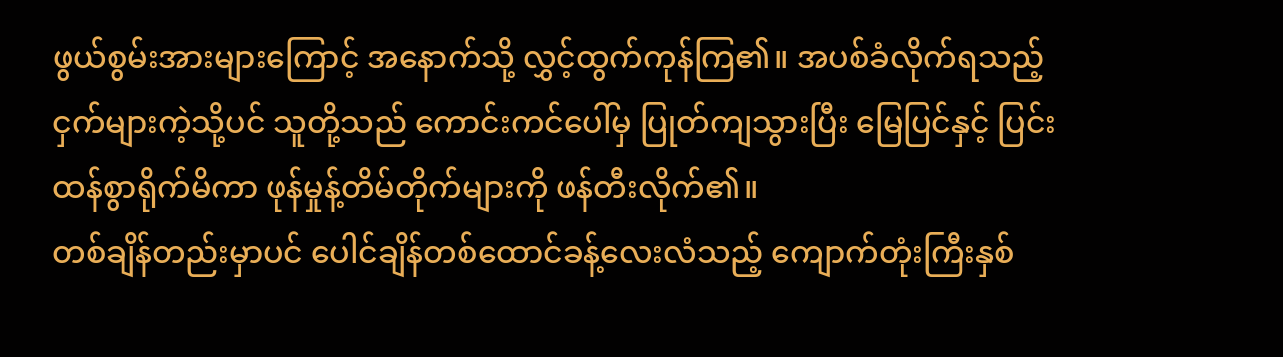ဖွယ်စွမ်းအားများကြောင့် အနောက်သို့ လွှင့်ထွက်ကုန်ကြ၏။ အပစ်ခံလိုက်ရသည့် ငှက်များကဲ့သို့ပင် သူတို့သည် ကောင်းကင်ပေါ်မှ ပြုတ်ကျသွားပြီး မြေပြင်နှင့် ပြင်းထန်စွာရိုက်မိကာ ဖုန်မှုန့်တိမ်တိုက်များကို ဖန်တီးလိုက်၏။
တစ်ချိန်တည်းမှာပင် ပေါင်ချိန်တစ်ထောင်ခန့်လေးလံသည့် ကျောက်တုံးကြီးနှစ်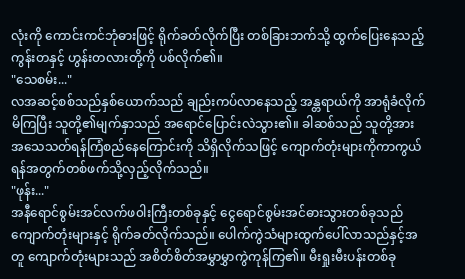လုံးကို ကောင်းကင်ဘုံဓားဖြင့် ရိုက်ခတ်လိုက်ပြီး တစ်ခြားဘက်သို့ ထွက်ပြေးနေသည့် ကွန်းတနှင့် ဟွန်းတလားတို့ကို ပစ်လိုက်၏။
"သေစမ်း..."
လအဆင့်စစ်သည်နှစ်ယောက်သည် ချည်းကပ်လာနေသည့် အန္တရာယ်ကို အာရုံခံလိုက်မိကြပြီး သူတို့၏မျက်နှာသည် အရောင်ပြောင်းလဲသွား၏။ ခါဆစ်သည် သူတို့အား အသေသတ်ရန်ကြံစည်နေကြောင်းကို သိရှိလိုက်သဖြင့် ကျောက်တုံးများကိုကာကွယ်ရန်အတွက်တစ်ဖက်သို့လှည့်လိုက်သည်။
"ဖုန်း..."
အနီရောင်စွမ်းအင်လက်ဖ၀ါးကြီးတစ်ခုနှင့် ငွေရောင်စွမ်းအင်ဓားသွားတစ်ခုသည် ကျောက်တုံးများနှင့် ရိုက်ခတ်လိုက်သည်။ ပေါက်ကွဲသံများထွက်ပေါ်လာသည်နှင့်အတူ ကျောက်တုံးများသည် အစိတ်စိတ်အမွှာမွှာကွဲကုန်ကြ၏။ မီးရှုးမီးပန်းတစ်ခု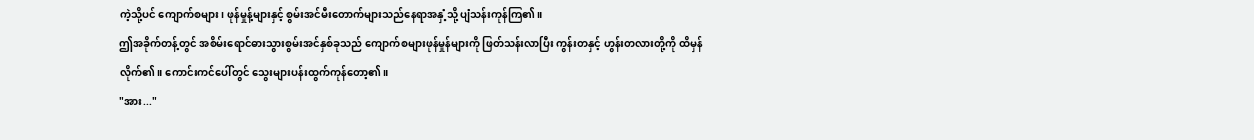ကဲ့သို့ပင် ကျောက်စများ၊ ဖုန်မှုန့်များနှင့် စွမ်းအင်မီးတောက်များသည်နေရာအနှံ့သို့ ပျံသန်းကုန်ကြ၏။
ဤအခိုက်တန့်တွင် အစိမ်းရောင်ဓားသွားစွမ်းအင်နှစ်ခုသည် ကျောက်စများဖုန်မှုန်များကို ဖြတ်သန်းလာပြီး ကွန်းတနှင့် ဟွန်းတလားတို့ကို ထိမှန်လိုက်၏။ ကောင်းကင်ပေါ်တွင် သွေးများပန်းထွက်ကုန်တော့၏။
"အား..."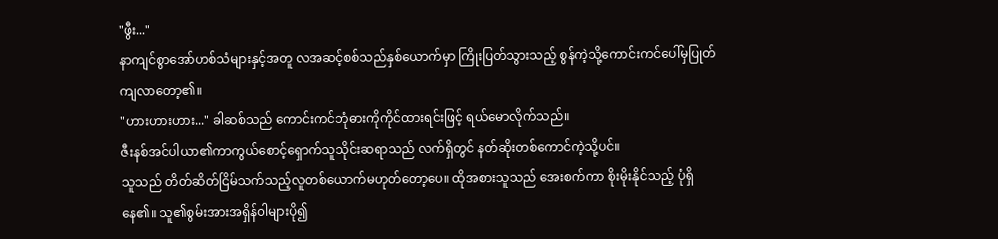"ဖွီး..."
နာကျင်စွာအော်ဟစ်သံများနှင့်အတူ လအဆင့်စစ်သည်နှစ်ယောက်မှာ ကြိုးပြတ်သွားသည့် စွန်ကဲ့သို့ကောင်းကင်ပေါ်မှပြုတ်ကျလာတော့၏။
"ဟားဟားဟား..." ခါဆစ်သည် ကောင်းကင်ဘုံဓားကိုကိုင်ထားရင်းဖြင့် ရယ်မောလိုက်သည်။
ဇီးနစ်အင်ပါယာ၏ကာကွယ်စောင့်ရှောက်သူသိုင်းဆရာသည် လက်ရှိတွင် နတ်ဆိုးတစ်ကောင်ကဲ့သို့ပင်။
သူသည် တိတ်ဆိတ်ငြိမ်သက်သည့်လူတစ်ယောက်မဟုတ်တော့ပေ။ ထိုအစားသူသည် အေးစက်ကာ စိုးမိုးနိုင်သည့် ပုံရှိနေ၏။ သူ၏စွမ်းအားအရှိန်၀ါများပို၍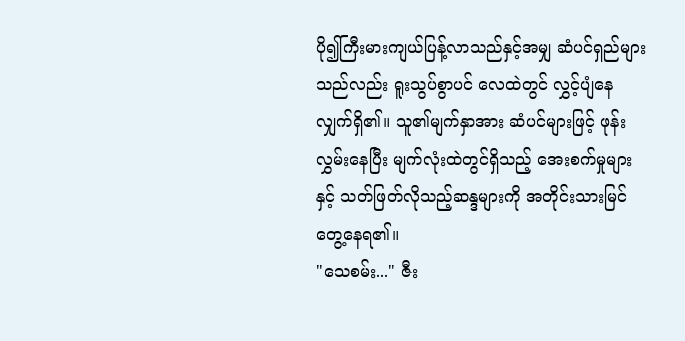ပို၍ကြီးမားကျယ်ပြန့်လာသည်နှင့်အမျှ ဆံပင်ရှည်များသည်လည်း ရူးသွပ်စွာပင် လေထဲတွင် လွှင့်ပျံနေလျှက်ရှိ၏။ သူ၏မျက်နှာအား ဆံပင်များဖြင့် ဖုန်းလွှမ်းနေပြီး မျက်လုံးထဲတွင်ရှိသည့် အေးစက်မှုများနှင့် သတ်ဖြတ်လိုသည့်ဆန္ဒများကို အတိုင်းသားမြင်တွေ့နေရ၏။
"သေစမ်း..." ဇီး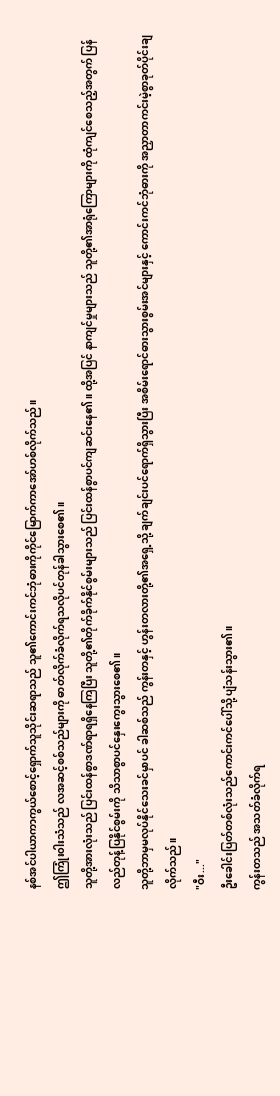နစ်အင်ပါယာကာကွယ်စောင့်ရှောက်သူသိုင်းဆရာသည် သူ၏ကောင်းကင်ဘုံဓားကိုကိုင်မြောက်ကာအော်ဟစ်လိုက်သည်။
ဤကြုံး၀ါးသံသည် လအဆင့်စစ်သည်များကို ဓာတ်လိုက်ခံလိုက်ရသလိုပင်တုန်ခါသွားစေ၏။
သူတို့အားလုံးသည် ပြင်းထန်စွာဒဏ်ရာရရှိနေကြပြီး သူတို့၏တိုက်ခိုက်နိုင်စွမ်းများသည် ပြင်းထန်စွာပင်ကျဆင်းနေ၏။ ထို့အပြင် နာကျင်မှုများသည် သူတို့၏အာရုံကြောများကို ထုံကျင်စေသည့်အတွက် ပြန်လည်တုန့်ပြနိုင်စွမ်းကို သိသာစွာပင်နှေးကွေးသွားစေ၏။
သူတို့ဘာမှမလုပ်နိုင်သေးခင်မှာပင် ခါဆစ်သည် ကွန်းတနှင့် ဟွန်းတလားတို့၏အရှေ့သို့ ချက်ချင်းပင်ရောက်ရှိသွားပြီး အစိမ်းရောင်ဓားသွားစွမ်းအင်များနှင့် ကောင်းကင်ဘုံဓားကို အညှာတာကင်းမဲ့စွာခုတ်ပိုင်းချလိုက်သည်။
"ဝီး..."
ဦးခေါင်းပြတ်တစ်လုံးသည်ကောင်းကင်ပေါ်သို့ ပျံသန်းသွား၏။
ကွန်းတသည် အသတ်ခံလိုက်ရ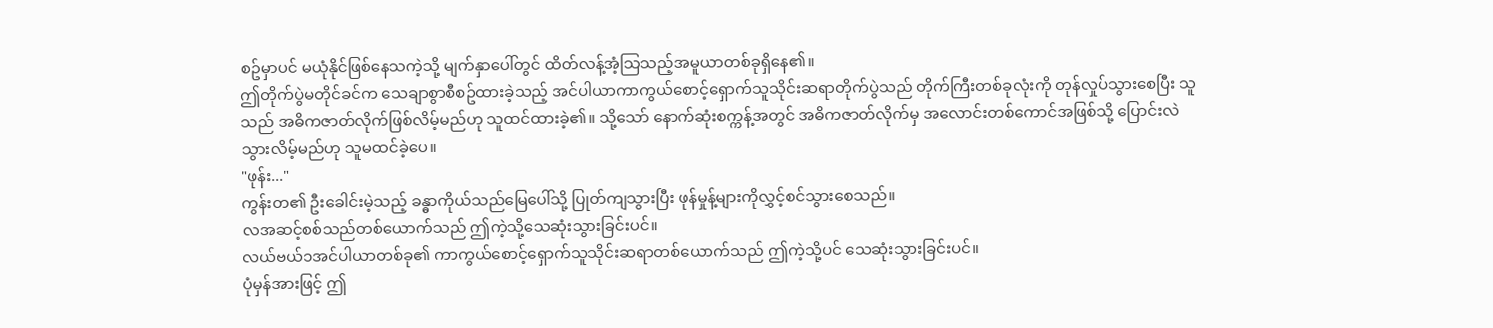စဥ်မှာပင် မယုံနိုင်ဖြစ်နေသကဲ့သို့ မျက်နှာပေါ်တွင် ထိတ်လန့်အံ့သြသည့်အမူယာတစ်ခုရှိနေ၏။
ဤတိုက်ပွဲမတိုင်ခင်က သေချာစွာစီစဥ်ထားခဲ့သည့် အင်ပါယာကာကွယ်စောင့်ရှောက်သူသိုင်းဆရာတိုက်ပွဲသည် တိုက်ကြီးတစ်ခုလုံးကို တုန်လှုပ်သွားစေပြီး သူသည် အဓိကဇာတ်လိုက်ဖြစ်လိမ့်မည်ဟု သူထင်ထားခဲ့၏။ သို့သော် နောက်ဆုံးစက္ကန့်အတွင် အဓိကဇာတ်လိုက်မှ အလောင်းတစ်ကောင်အဖြစ်သို့ ပြောင်းလဲသွားလိမ့်မည်ဟု သူမထင်ခဲ့ပေ။
"ဖုန်း..."
ကွန်းတ၏ ဦးခေါင်းမဲ့သည့် ခန္ဓာကိုယ်သည်မြေပေါ်သို့ ပြုတ်ကျသွားပြီး ဖုန်မှုန့်များကိုလွှင့်စင်သွားစေသည်။
လအဆင့်စစ်သည်တစ်ယောက်သည် ဤကဲ့သို့သေဆုံးသွားခြင်းပင်။
လယ်ဗယ်၁အင်ပါယာတစ်ခု၏ ကာကွယ်စောင့်ရှောက်သူသိုင်းဆရာတစ်ယောက်သည် ဤကဲ့သို့ပင် သေဆုံးသွားခြင်းပင်။
ပုံမှန်အားဖြင့် ဤ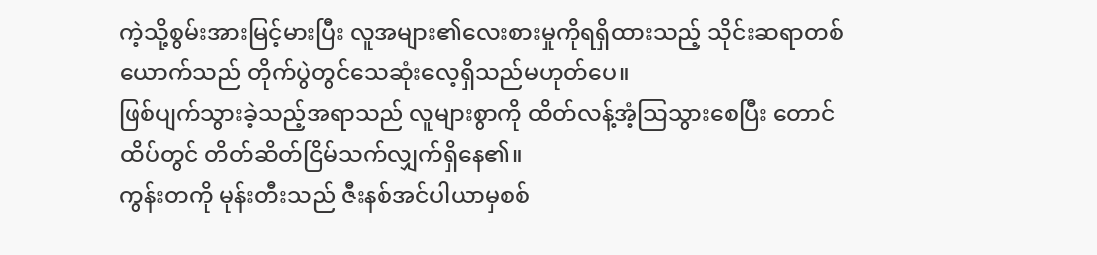ကဲ့သို့စွမ်းအားမြင့်မားပြီး လူအများ၏လေးစားမှုကိုရရှိထားသည့် သိုင်းဆရာတစ်ယောက်သည် တိုက်ပွဲတွင်သေဆုံးလေ့ရှိသည်မဟုတ်ပေ။
ဖြစ်ပျက်သွားခဲ့သည့်အရာသည် လူများစွာကို ထိတ်လန့်အံ့သြသွားစေပြီး တောင်ထိပ်တွင် တိတ်ဆိတ်ငြိမ်သက်လျှက်ရှိနေ၏။
ကွန်းတကို မုန်းတီးသည် ဇီးနစ်အင်ပါယာမှစစ်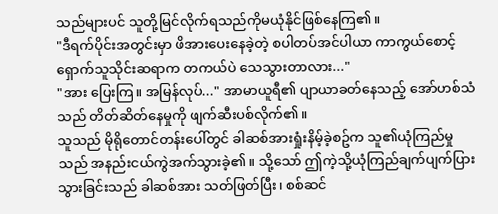သည်များပင် သူတို့မြင်လိုက်ရသည်ကိုမယုံနိုင်ဖြစ်နေကြ၏။
"ဒီရက်ပိုင်းအတွင်းမှာ ဖိအားပေးနေခဲ့တဲ့ စပါတပ်အင်ပါယာ ကာကွယ်စောင့်ရှောက်သူသိုင်းဆရာက တကယ်ပဲ သေသွားတာလား..."
"အား ပြေးကြ။ အမြန်လုပ်..." အာမာယူရီ၏ ပျာယာခတ်နေသည့် အော်ဟစ်သံသည် တိတ်ဆိတ်နေမှုကို ဖျက်ဆီးပစ်လိုက်၏။
သူသည် မိုရိုတောင်တန်းပေါ်တွင် ခါဆစ်အားရှုံးနိမ့်ခဲ့စဥ်က သူ၏ယုံကြည်မှုသည် အနည်းငယ်ကွဲအက်သွားခဲ့၏။ သို့သော် ဤကဲ့သို့ယုံကြည်ချက်ပျက်ပြားသွားခြင်းသည် ခါဆစ်အား သတ်ဖြတ်ပြီး၊ စစ်ဆင်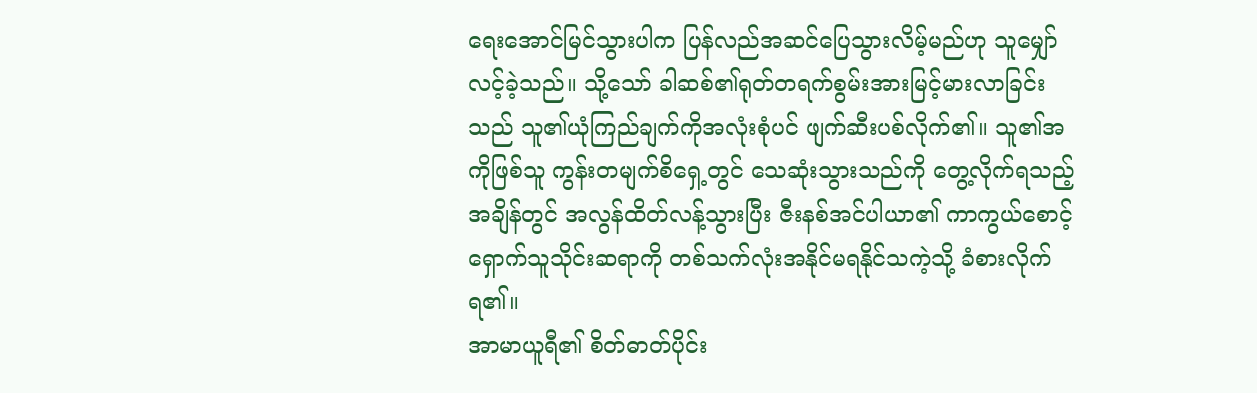ရေးအောင်မြင်သွားပါက ပြန်လည်အဆင်ပြေသွားလိမ့်မည်ဟု သူမျှော်လင့်ခဲ့သည်။ သို့သော် ခါဆစ်၏ရုတ်တရက်စွမ်းအားမြင့်မားလာခြင်းသည် သူ၏ယုံကြည်ချက်ကိုအလုံးစုံပင် ဖျက်ဆီးပစ်လိုက်၏။ သူ၏အကိုဖြစ်သူ ကွန်းတမျက်စိရှေ့တွင် သေဆုံးသွားသည်ကို တွေ့လိုက်ရသည့်အချိန်တွင် အလွန်ထိတ်လန့်သွားပြီး ဇီးနစ်အင်ပါယာ၏ ကာကွယ်စောင့်ရှောက်သူသိုင်းဆရာကို တစ်သက်လုံးအနိုင်မရနိုင်သကဲ့သို့ ခံစားလိုက်ရ၏။
အာမာယူရီ၏ စိတ်ဓာတ်ပိုင်း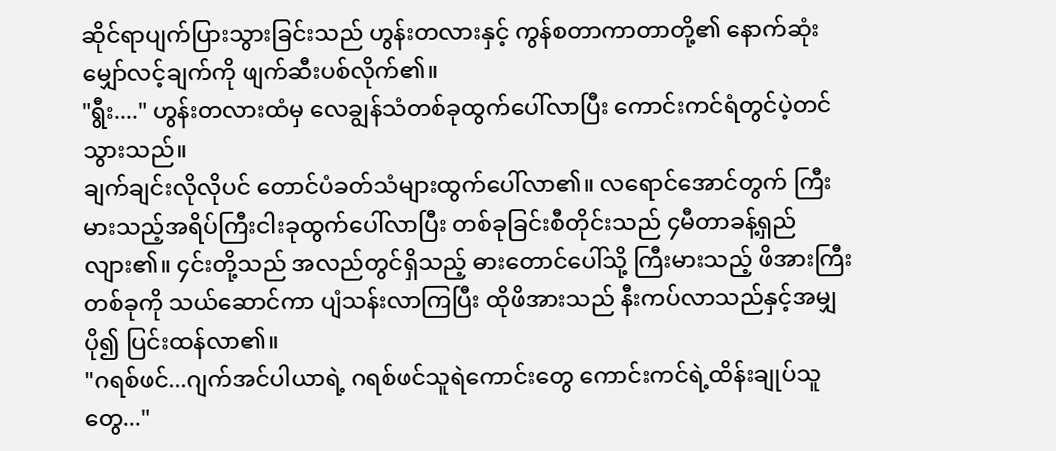ဆိုင်ရာပျက်ပြားသွားခြင်းသည် ဟွန်းတလားနှင့် ကွန်စတာကာတာတို့၏ နောက်ဆုံးမျှော်လင့်ချက်ကို ဖျက်ဆီးပစ်လိုက်၏။
"ရွီး...." ဟွန်းတလားထံမှ လေချွန်သံတစ်ခုထွက်ပေါ်လာပြီး ကောင်းကင်ရံတွင်ပဲ့တင်သွားသည်။
ချက်ချင်းလိုလိုပင် တောင်ပံခတ်သံများထွက်ပေါ်လာ၏။ လရောင်အောင်တွက် ကြီးမားသည့်အရိပ်ကြီးငါးခုထွက်ပေါ်လာပြီး တစ်ခုခြင်းစီတိုင်းသည် ၄မီတာခန့်ရှည်လျား၏။ ၄င်းတို့သည် အလည်တွင်ရှိသည့် ဓားတောင်ပေါ်သို့ ကြီးမားသည့် ဖိအားကြီးတစ်ခုကို သယ်ဆောင်ကာ ပျံသန်းလာကြပြီး ထိုဖိအားသည် နီးကပ်လာသည်နှင့်အမျှ ပို၍ ပြင်းထန်လာ၏။
"ဂရစ်ဖင်...ဂျက်အင်ပါယာရဲ့ ဂရစ်ဖင်သူရဲကောင်းတွေ ကောင်းကင်ရဲ့ထိန်းချုပ်သူတွေ..."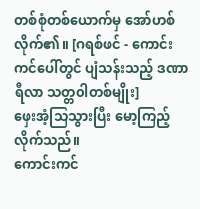တစ်စုံတစ်ယောက်မှ အော်ဟစ်လိုက်၏။ [ဂရစ်ဖင် - ကောင်းကင်ပေါ်တွင် ပျံသန်းသည့် ဒဏာရီလာ သတ္တ၀ါတစ်မျိုး]
ဖှေးအံ့သြသွားပြီး မော့ကြည့်လိုက်သည်။
ကောင်းကင်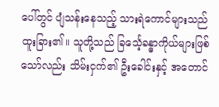ပေါ်တွင် ပျံသန်းနေသည့် သားရဲကောင်များသည် ထူးခြား၏။ သူတို့သည် ခြင်္သေ့ခန္ဓာကိုယ်များဖြစ်သော်လည်း သိမ်းငှက်၏ ဦးခေါင်းနှင့် အတောင်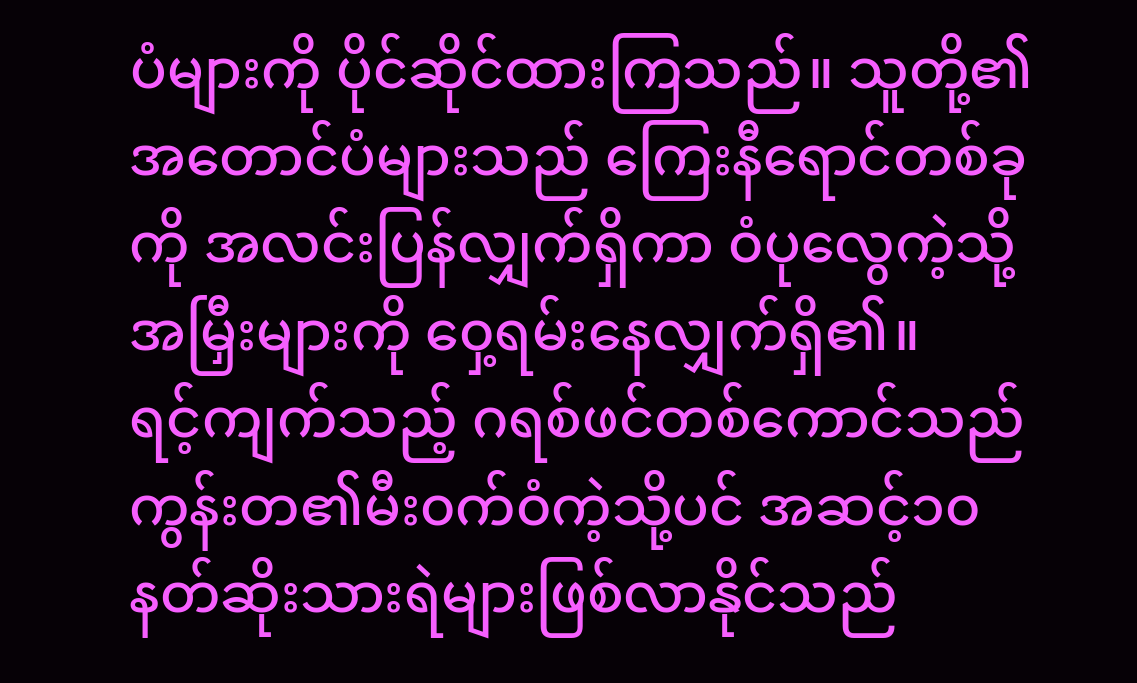ပံများကို ပိုင်ဆိုင်ထားကြသည်။ သူတို့၏အတောင်ပံများသည် ကြေးနီရောင်တစ်ခုကို အလင်းပြန်လျှက်ရှိကာ ၀ံပုလွေကဲ့သို့ အမြှီးများကို ၀ှေ့ရမ်းနေလျှက်ရှိ၏။
ရင့်ကျက်သည့် ဂရစ်ဖင်တစ်ကောင်သည် ကွန်းတ၏မီး၀က်၀ံကဲ့သို့ပင် အဆင့်၁၀နတ်ဆိုးသားရဲများဖြစ်လာနိုင်သည်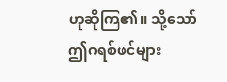ဟုဆိုကြ၏။ သို့သော် ဤဂရစ်ဖင်များ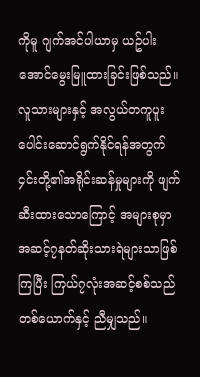ကိုမူ ဂျက်အင်ပါယာမှ ယဥ်ပါးအောင်မွေးမြူထားခြင်းဖြစ်သည်။ လူသားများနှင့် အလွယ်တကူပူးပေါင်းဆောင်ရွက်နိုင်ရန်အတွက် ၄င်းတို့၏အရိုင်းဆန်မှုများကို ဖျက်ဆီးထားသောကြောင့် အများစုမှာ အဆင့်၇နတ်ဆိုးသားရဲများသာဖြစ်ကြပြီး ကြယ်၇လုံးအဆင့်စစ်သည်တစ်ယောက်နှင့် ညီမျှသည်။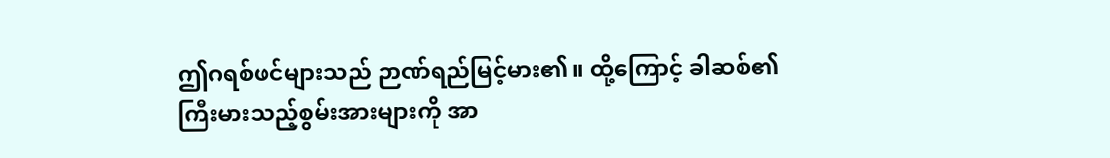ဤဂရစ်ဖင်များသည် ဉာဏ်ရည်မြင့်မား၏။ ထို့ကြောင့် ခါဆစ်၏ ကြီးမားသည့်စွမ်းအားများကို အာ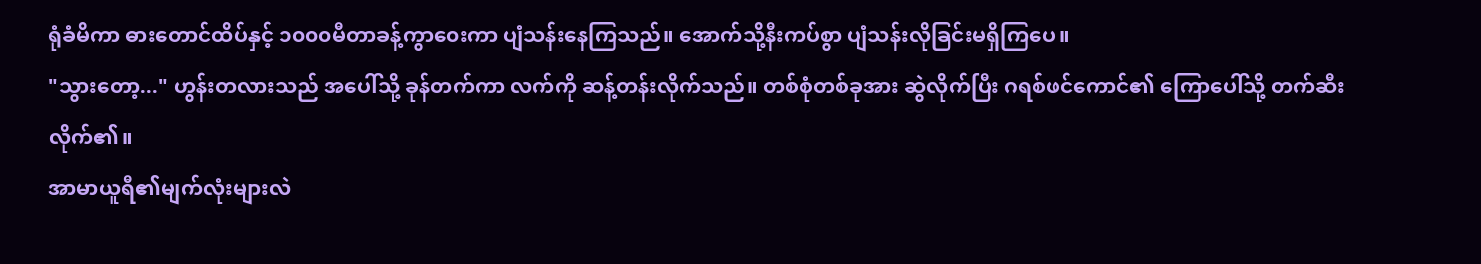ရုံခံမိကာ ဓားတောင်ထိပ်နှင့် ၁၀၀၀မီတာခန့်ကွာ၀ေးကာ ပျံသန်းနေကြသည်။ အောက်သို့နီးကပ်စွာ ပျံသန်းလိုခြင်းမရှိကြပေ။
"သွားတော့..." ဟွန်းတလားသည် အပေါ်သို့ ခုန်တက်ကာ လက်ကို ဆန့်တန်းလိုက်သည်။ တစ်စုံတစ်ခုအား ဆွဲလိုက်ပြီး ဂရစ်ဖင်ကောင်၏ ကြောပေါ်သို့ တက်ဆီးလိုက်၏။
အာမာယူရီ၏မျက်လုံးများလဲ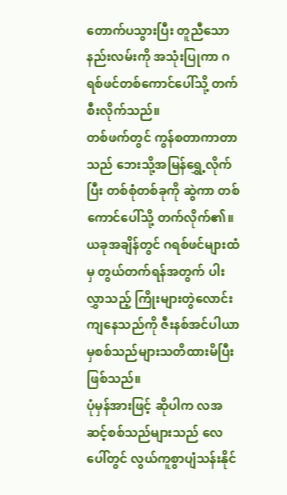တောက်ပသွားပြီး တူညီသောနည်းလမ်းကို အသုံးပြုကာ ဂရစ်ဖင်တစ်ကောင်ပေါ်သို့ တက်စီးလိုက်သည်။
တစ်ဖက်တွင် ကွန်စတာကာတာသည် ဘေးသို့အမြန်ရွှေ့လိုက်ပြီး တစ်စုံတစ်ခုကို ဆွဲကာ တစ်ကောင်ပေါ်သို့ တက်လိုက်၏။
ယခုအချိန်တွင် ဂရစ်ဖင်များထံမှ တွယ်တက်ရန်အတွက် ပါးလွှာသည့် ကြိုးများတွဲလောင်းကျနေသည်ကို ဇီးနစ်အင်ပါယာမှစစ်သည်များသတိထားမိပြီးဖြစ်သည်။
ပုံမှန်အားဖြင့် ဆိုပါက လအဆင့်စစ်သည်များသည် လေပေါ်တွင် လွယ်ကူစွာပျံသန်းနိုင်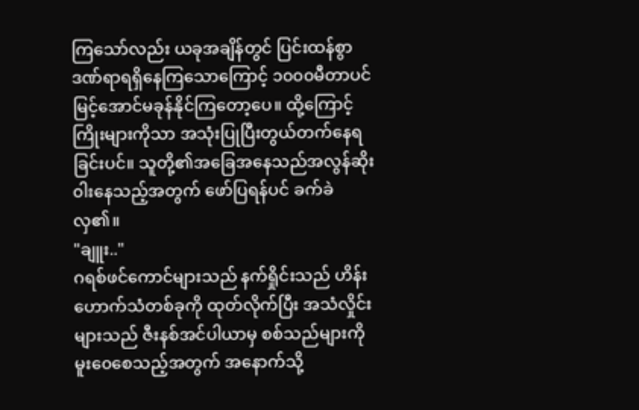ကြသော်လည်း ယခုအချိန်တွင် ပြင်းထန်စွာဒဏ်ရာရရှိနေကြသောကြောင့် ၁၀၀၀မီတာပင်မြင့်အောင်မခုန်နိုင်ကြတော့ပေ။ ထို့ကြောင့် ကြိုးများကိုသာ အသုံးပြုပြီးတွယ်တက်နေရခြင်းပင်။ သူတို့၏အခြေအနေသည်အလွန်ဆိုး၀ါးနေသည့်အတွက် ဖော်ပြရန်ပင် ခက်ခဲလှ၏။
"ချူး.."
ဂရစ်ဖင်ကောင်များသည် နက်ရှိုင်းသည် ဟိန်းဟောက်သံတစ်ခုကို ထုတ်လိုက်ပြီး အသံလှိုင်းများသည် ဇီးနစ်အင်ပါယာမှ စစ်သည်များကို မူး၀ေစေသည့်အတွက် အနောက်သို့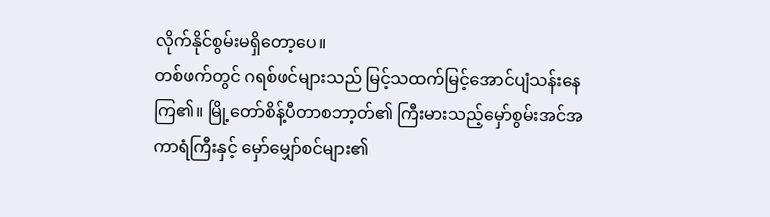လိုက်နိုင်စွမ်းမရှိတော့ပေ။
တစ်ဖက်တွင် ဂရစ်ဖင်များသည် မြင့်သထက်မြင့်အောင်ပျံသန်းနေကြ၏။ မြို့တော်စိန့်ပီတာစဘာ့တ်၏ ကြီးမားသည့်မှော်စွမ်းအင်အကာရံကြီးနှင့် မှော်မျှော်စင်များ၏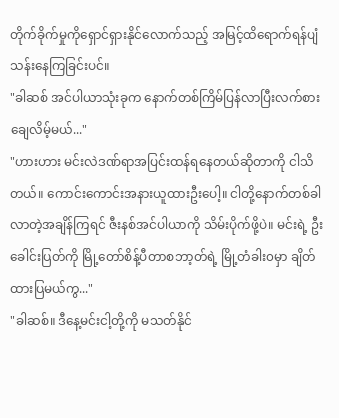တိုက်ခိုက်မှုကိုရှောင်ရှားနိုင်လောက်သည့် အမြင့်ထိရောက်ရန်ပျံသန်းနေကြခြင်းပင်။
"ခါဆစ် အင်ပါယာသုံးခုက နောက်တစ်ကြိမ်ပြန်လာပြီးလက်စားချေလိမ့်မယ်..."
"ဟားဟား မင်းလဲဒဏ်ရာအပြင်းထန်ရနေတယ်ဆိုတာကို ငါသိတယ်။ ကောင်းကောင်းအနားယူထားဦးပေါ့။ ငါတို့နောက်တစ်ခါလာတဲ့အချိန်ကြရင် ဇီးနစ်အင်ပါယာကို သိမ်းပိုက်ဖို့ပဲ။ မင်းရဲ့ ဦးခေါင်းပြတ်ကို မြို့တော်စိန့်ပီတာစဘာ့တ်ရဲ့ မြို့တံခါး၀မှာ ချိတ်ထားပြမယ်ကွ..."
"ခါဆစ်။ ဒီနေ့မင်းငါ့တို့ကို မသတ်နိုင်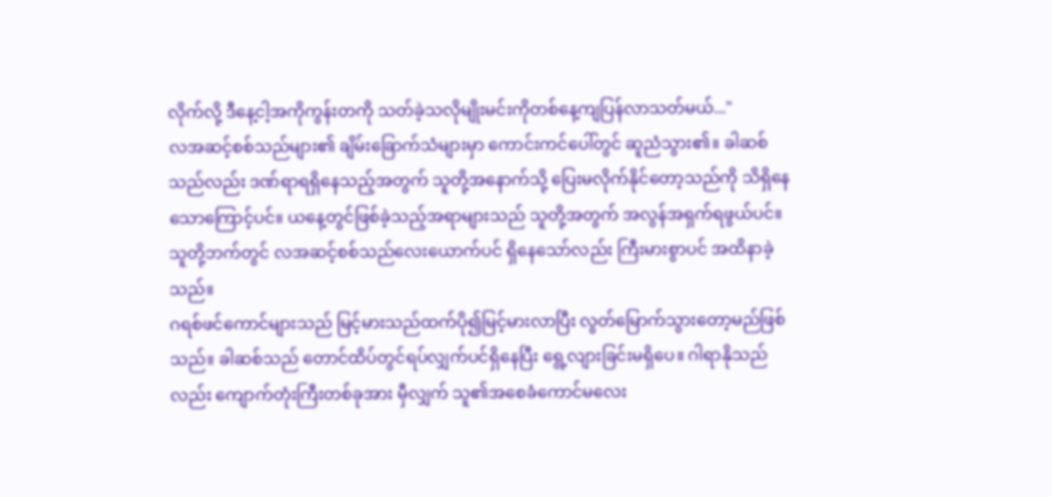လိုက်လို့ ဒီနေ့ငါ့အကိုကွန်းတကို သတ်ခဲ့သလိုမျိုးမင်းကိုတစ်နေ့ကျပြန်လာသတ်မယ်..."
လအဆင့်စစ်သည်များ၏ ချိမ်းခြောက်သံများမှာ ကောင်းကင်ပေါ်တွင် ဆူညံသွား၏။ ခါဆစ်သည်လည်း ဒဏ်ရာရရှိနေသည့်အတွက် သူတို့အနောက်သို့ ပြေးမလိုက်နိုင်တော့သည်ကို သိရှိနေသောကြောင့်ပင်။ ယနေ့တွင်ဖြစ်ခဲ့သည့်အရာများသည် သူတို့အတွက် အလွန်အရှက်ရဖွယ်ပင်။ သူတို့ဘက်တွင် လအဆင့်စစ်သည်လေးယောက်ပင် ရှိနေသော်လည်း ကြီးမားစွာပင် အထိနာခဲ့သည်။
ဂရစ်ဖင်ကောင်များသည် မြင့်မားသည်ထက်ပို၍မြင့်မားလာပြီး လွတ်မြောက်သွားတော့မည်ဖြစ်သည်။ ခါဆစ်သည် တောင်ထိပ်တွင်ရပ်လျှက်ပင်ရှိနေပြီး ရွေ့လျားခြင်းမရှိပေ။ ဂါရာနိုသည်လည်း ကျောက်တုံးကြီးတစ်ခုအား မှီလျှက် သူ၏အစေခံကောင်မလေး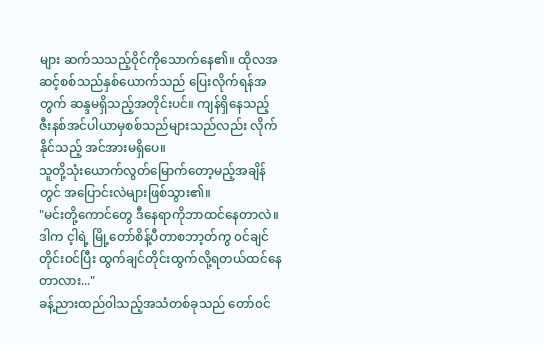များ ဆက်သသည့်၀ိုင်ကိုသောက်နေ၏။ ထိုလအဆင့်စစ်သည်နှစ်ယောက်သည် ပြေးလိုက်ရန်အတွက် ဆန္ဒမရှိသည့်အတိုင်းပင်။ ကျန်ရှိနေသည့် ဇီးနစ်အင်ပါယာမှစစ်သည်များသည်လည်း လိုက်နိုင်သည့် အင်အားမရှိပေ။
သူတို့သုံးယောက်လွတ်မြောက်တော့မည့်အချိန်တွင် အပြောင်းလဲများဖြစ်သွား၏။
"မင်းတို့ကောင်တွေ ဒီနေရာကိုဘာထင်နေတာလဲ။ ဒါက င့ါရဲ့ မြို့တော်စိန့်ပီတာစဘာ့တ်ကွ ၀င်ချင်တိုင်း၀င်ပြီး ထွက်ချင်တိုင်းထွက်လို့ရတယ်ထင်နေတာလား..."
ခန့်ညားထည်၀ါသည့်အသံတစ်ခုသည် တော်၀င်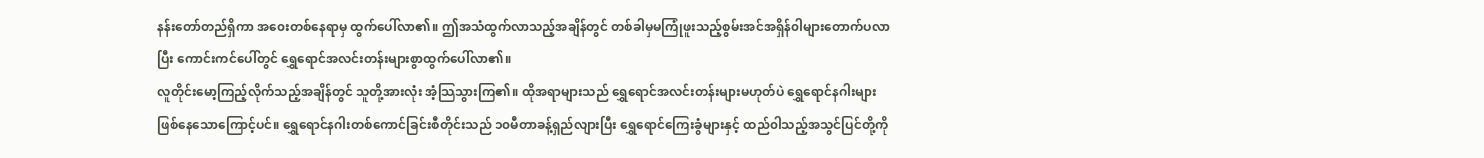နန်းတော်တည်ရှိကာ အ၀ေးတစ်နေရာမှ ထွက်ပေါ်လာ၏။ ဤအသံထွက်လာသည့်အချိန်တွင် တစ်ခါမှမကြုံဖူးသည့်စွမ်းအင်အရှိန်၀ါများတောက်ပလာပြီး ကောင်းကင်ပေါ်တွင် ရွှေရောင်အလင်းတန်းများစွာထွက်ပေါ်လာ၏။
လူတိုင်းမော့ကြည့်လိုက်သည့်အချိန်တွင် သူတို့အားလုံး အံ့သြသွားကြ၏။ ထိုအရာများသည် ရွှေရောင်အလင်းတန်းများမဟုတ်ပဲ ရွှေရောင်နဂါးများဖြစ်နေသောကြောင့်ပင်။ ရွှေရောင်နဂါးတစ်ကောင်ခြင်းစီတိုင်းသည် ၁၀မီတာခန့်ရှည်လျားပြီး ရွှေရောင်ကြေးခွံများနှင့် ထည်၀ါသည့်အသွင်ပြင်တို့ကို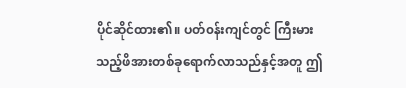ပိုင်ဆိုင်ထား၏။ ပတ်၀န်းကျင်တွင် ကြီးမားသည့်ဖိအားတစ်ခုရောက်လာသည်နှင့်အတူ ဤ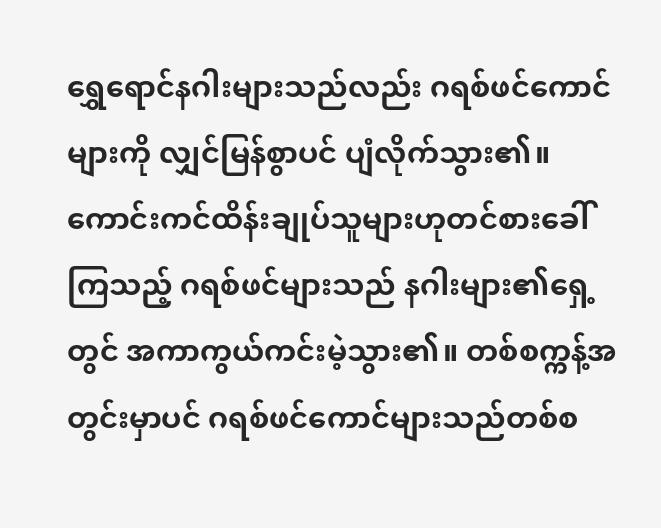ရွှေရောင်နဂါးများသည်လည်း ဂရစ်ဖင်ကောင်များကို လျှင်မြန်စွာပင် ပျံလိုက်သွား၏။
ကောင်းကင်ထိန်းချုပ်သူများဟုတင်စားခေါ်ကြသည့် ဂရစ်ဖင်များသည် နဂါးများ၏ရှေ့တွင် အကာကွယ်ကင်းမဲ့သွား၏။ တစ်စက္ကန့်အတွင်းမှာပင် ဂရစ်ဖင်ကောင်များသည်တစ်စ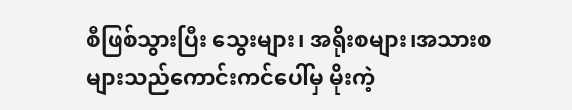စီဖြစ်သွားပြီး သွေးများ၊ အရိုးစများ၊အသားစများသည်ကောင်းကင်ပေါ်မှ မိုးကဲ့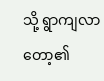သို့ ရွာကျလာတော့၏